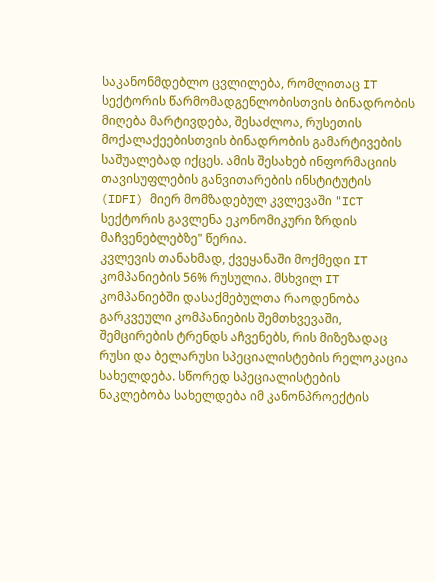საკანონმდებლო ცვლილება, რომლითაც IT სექტორის წარმომადგენლობისთვის ბინადრობის მიღება მარტივდება, შესაძლოა, რუსეთის მოქალაქეებისთვის ბინადრობის გამარტივების საშუალებად იქცეს. ამის შესახებ ინფორმაციის თავისუფლების განვითარების ინსტიტუტის (IDFI) მიერ მომზადებულ კვლევაში "ICT სექტორის გავლენა ეკონომიკური ზრდის მაჩვენებლებზე" წერია.
კვლევის თანახმად, ქვეყანაში მოქმედი IT კომპანიების 56% რუსულია. მსხვილ IT კომპანიებში დასაქმებულთა რაოდენობა გარკვეული კომპანიების შემთხვევაში, შემცირების ტრენდს აჩვენებს, რის მიზეზადაც რუსი და ბელარუსი სპეციალისტების რელოკაცია სახელდება. სწორედ სპეციალისტების ნაკლებობა სახელდება იმ კანონპროექტის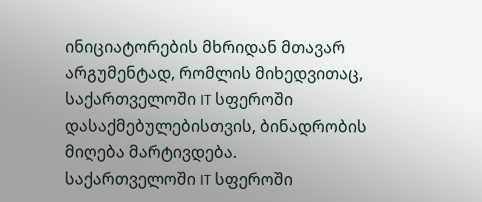ინიციატორების მხრიდან მთავარ არგუმენტად, რომლის მიხედვითაც, საქართველოში IT სფეროში დასაქმებულებისთვის, ბინადრობის მიღება მარტივდება.
საქართველოში IT სფეროში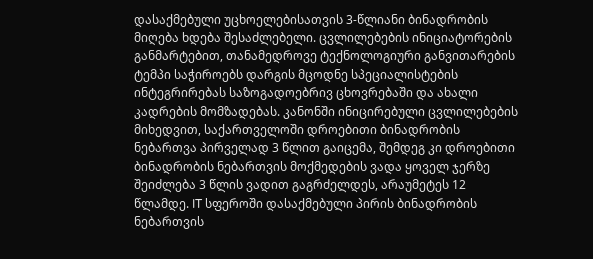დასაქმებული უცხოელებისათვის 3-წლიანი ბინადრობის მიღება ხდება შესაძლებელი. ცვლილებების ინიციატორების განმარტებით, თანამედროვე ტექნოლოგიური განვითარების ტემპი საჭიროებს დარგის მცოდნე სპეციალისტების ინტეგრირებას საზოგადოებრივ ცხოვრებაში და ახალი კადრების მომზადებას. კანონში ინიცირებული ცვლილებების მიხედვით, საქართველოში დროებითი ბინადრობის ნებართვა პირველად 3 წლით გაიცემა, შემდეგ კი დროებითი ბინადრობის ნებართვის მოქმედების ვადა ყოველ ჯერზე შეიძლება 3 წლის ვადით გაგრძელდეს, არაუმეტეს 12 წლამდე. IT სფეროში დასაქმებული პირის ბინადრობის ნებართვის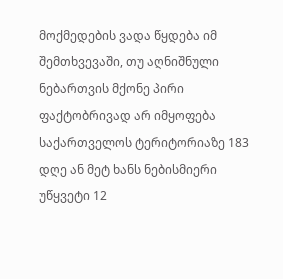მოქმედების ვადა წყდება იმ შემთხვევაში, თუ აღნიშნული ნებართვის მქონე პირი ფაქტობრივად არ იმყოფება საქართველოს ტერიტორიაზე 183 დღე ან მეტ ხანს ნებისმიერი უწყვეტი 12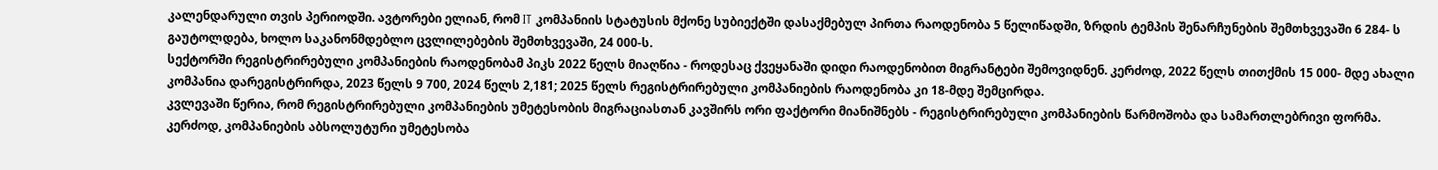კალენდარული თვის პერიოდში. ავტორები ელიან, რომ IT კომპანიის სტატუსის მქონე სუბიექტში დასაქმებულ პირთა რაოდენობა 5 წელიწადში, ზრდის ტემპის შენარჩუნების შემთხვევაში 6 284- ს გაუტოლდება, ხოლო საკანონმდებლო ცვლილებების შემთხვევაში, 24 000-ს.
სექტორში რეგისტრირებული კომპანიების რაოდენობამ პიკს 2022 წელს მიაღწია - როდესაც ქვეყანაში დიდი რაოდენობით მიგრანტები შემოვიდნენ. კერძოდ, 2022 წელს თითქმის 15 000- მდე ახალი კომპანია დარეგისტრირდა, 2023 წელს 9 700, 2024 წელს 2,181; 2025 წელს რეგისტრირებული კომპანიების რაოდენობა კი 18-მდე შემცირდა.
კვლევაში წერია, რომ რეგისტრირებული კომპანიების უმეტესობის მიგრაციასთან კავშირს ორი ფაქტორი მიანიშნებს - რეგისტრირებული კომპანიების წარმოშობა და სამართლებრივი ფორმა. კერძოდ, კომპანიების აბსოლუტური უმეტესობა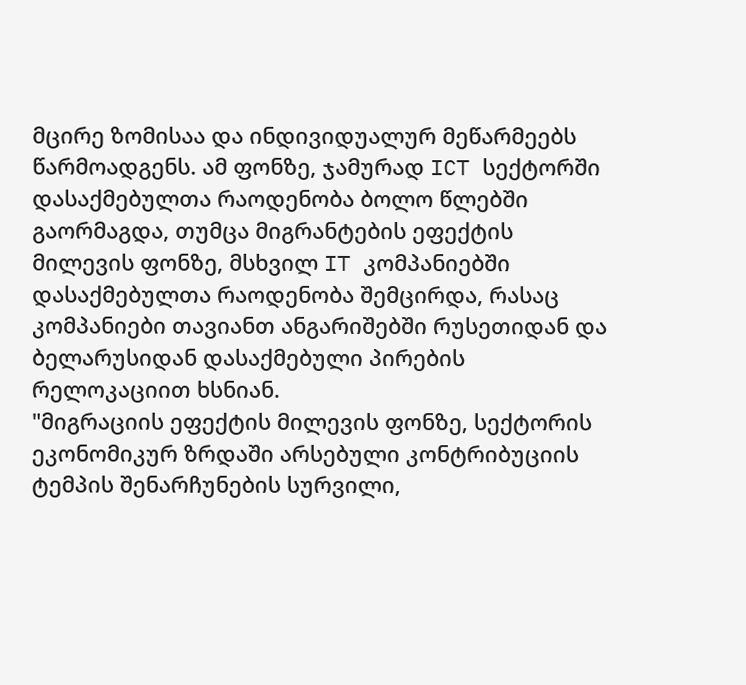მცირე ზომისაა და ინდივიდუალურ მეწარმეებს წარმოადგენს. ამ ფონზე, ჯამურად ICT სექტორში დასაქმებულთა რაოდენობა ბოლო წლებში გაორმაგდა, თუმცა მიგრანტების ეფექტის მილევის ფონზე, მსხვილ IT კომპანიებში დასაქმებულთა რაოდენობა შემცირდა, რასაც კომპანიები თავიანთ ანგარიშებში რუსეთიდან და ბელარუსიდან დასაქმებული პირების რელოკაციით ხსნიან.
"მიგრაციის ეფექტის მილევის ფონზე, სექტორის ეკონომიკურ ზრდაში არსებული კონტრიბუციის ტემპის შენარჩუნების სურვილი,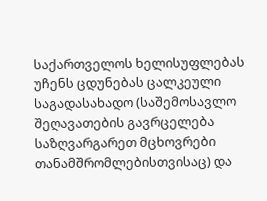საქართველოს ხელისუფლებას უჩენს ცდუნებას ცალკეული საგადასახადო (საშემოსავლო შეღავათების გავრცელება საზღვარგარეთ მცხოვრები თანამშრომლებისთვისაც) და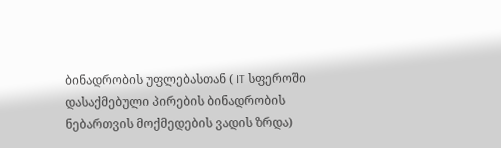ბინადრობის უფლებასთან ( IT სფეროში დასაქმებული პირების ბინადრობის ნებართვის მოქმედების ვადის ზრდა)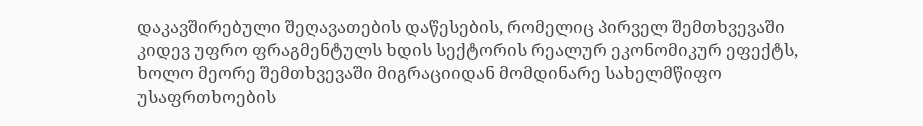დაკავშირებული შეღავათების დაწესების, რომელიც პირველ შემთხვევაში კიდევ უფრო ფრაგმენტულს ხდის სექტორის რეალურ ეკონომიკურ ეფექტს, ხოლო მეორე შემთხვევაში მიგრაციიდან მომდინარე სახელმწიფო უსაფრთხოების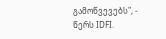გამოწვევებს", - წერს IDFI.